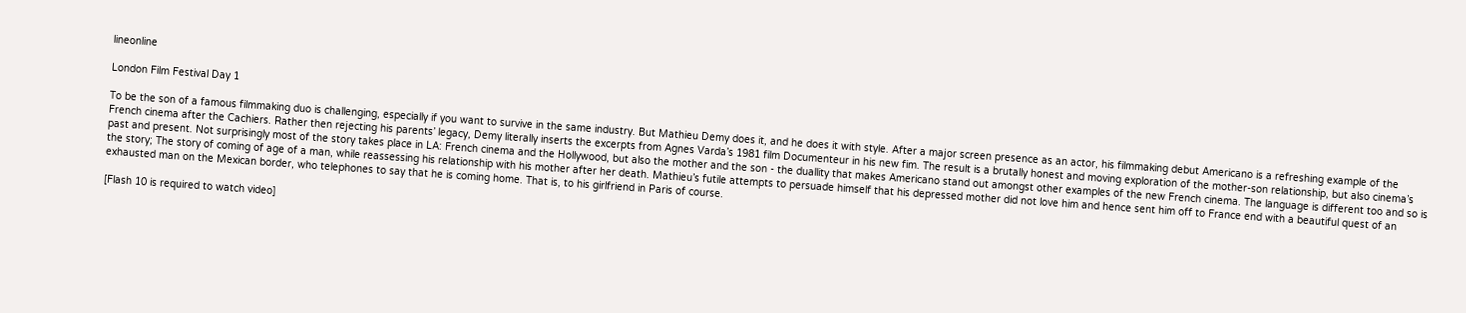lineonline

London Film Festival Day 1

To be the son of a famous filmmaking duo is challenging, especially if you want to survive in the same industry. But Mathieu Demy does it, and he does it with style. After a major screen presence as an actor, his filmmaking debut Americano is a refreshing example of the French cinema after the Cachiers. Rather then rejecting his parents’ legacy, Demy literally inserts the excerpts from Agnes Varda’s 1981 film Documenteur in his new fim. The result is a brutally honest and moving exploration of the mother-son relationship, but also cinema’s past and present. Not surprisingly most of the story takes place in LA: French cinema and the Hollywood, but also the mother and the son - the duallity that makes Americano stand out amongst other examples of the new French cinema. The language is different too and so is the story; The story of coming of age of a man, while reassessing his relationship with his mother after her death. Mathieu’s futile attempts to persuade himself that his depressed mother did not love him and hence sent him off to France end with a beautiful quest of an exhausted man on the Mexican border, who telephones to say that he is coming home. That is, to his girlfriend in Paris of course.

[Flash 10 is required to watch video]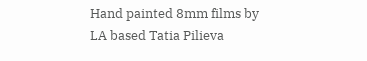Hand painted 8mm films by LA based Tatia Pilieva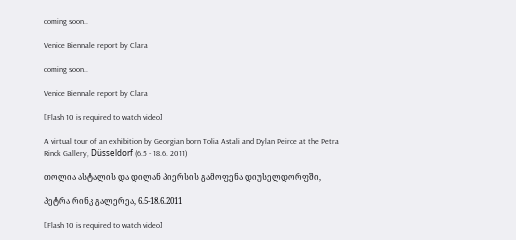coming soon..

Venice Biennale report by Clara

coming soon..

Venice Biennale report by Clara

[Flash 10 is required to watch video]

A virtual tour of an exhibition by Georgian born Tolia Astali and Dylan Peirce at the Petra Rinck Gallery, Düsseldorf (6.5 - 18.6. 2011)

თოლია ასტალის და დილან პიერსის გამოფენა დიუსელდორფში,

პეტრა რინკ გალერეა, 6.5-18.6.2011

[Flash 10 is required to watch video]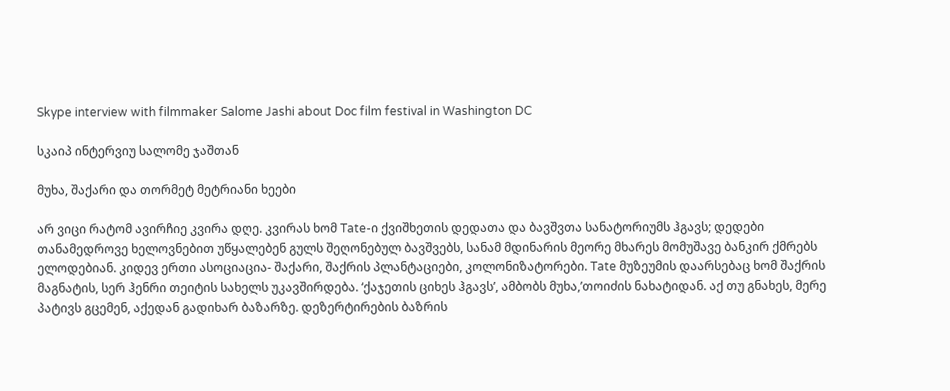Skype interview with filmmaker Salome Jashi about Doc film festival in Washington DC

სკაიპ ინტერვიუ სალომე ჯაშთან

მუხა, შაქარი და თორმეტ მეტრიანი ხეები

არ ვიცი რატომ ავირჩიე კვირა დღე. კვირას ხომ Tate-ი ქვიშხეთის დედათა და ბავშვთა სანატორიუმს ჰგავს; დედები თანამედროვე ხელოვნებით უწყალებენ გულს შეღონებულ ბავშვებს, სანამ მდინარის მეორე მხარეს მომუშავე ბანკირ ქმრებს ელოდებიან. კიდევ ერთი ასოციაცია- შაქარი, შაქრის პლანტაციები, კოლონიზატორები. Tate მუზეუმის დაარსებაც ხომ შაქრის მაგნატის, სერ ჰენრი თეიტის სახელს უკავშირდება. ‘ქაჯეთის ციხეს ჰგავს’, ამბობს მუხა,’თოიძის ნახატიდან. აქ თუ გნახეს, მერე პატივს გცემენ, აქედან გადიხარ ბაზარზე. დეზერტირების ბაზრის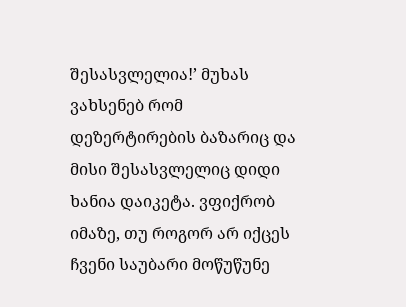შესასვლელია!’ მუხას ვახსენებ რომ დეზერტირების ბაზარიც და მისი შესასვლელიც დიდი ხანია დაიკეტა. ვფიქრობ იმაზე, თუ როგორ არ იქცეს ჩვენი საუბარი მოწუწუნე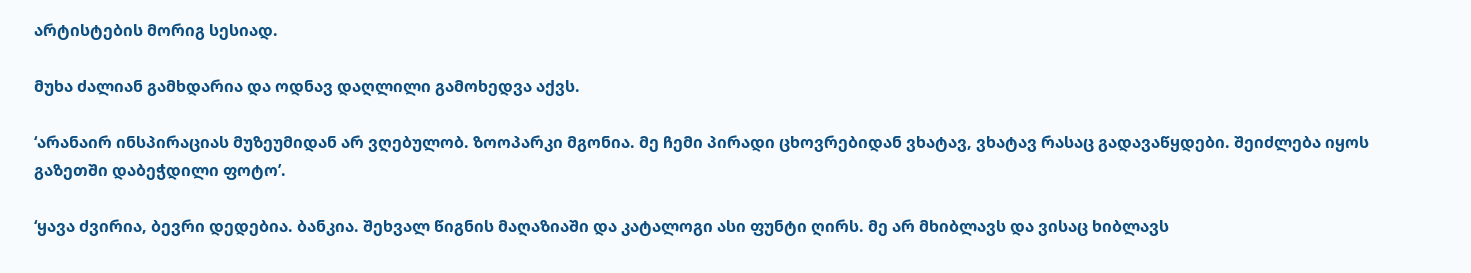არტისტების მორიგ სესიად.

მუხა ძალიან გამხდარია და ოდნავ დაღლილი გამოხედვა აქვს.

‘არანაირ ინსპირაციას მუზეუმიდან არ ვღებულობ. ზოოპარკი მგონია. მე ჩემი პირადი ცხოვრებიდან ვხატავ, ვხატავ რასაც გადავაწყდები. შეიძლება იყოს გაზეთში დაბეჭდილი ფოტო’.

‘ყავა ძვირია, ბევრი დედებია. ბანკია. შეხვალ წიგნის მაღაზიაში და კატალოგი ასი ფუნტი ღირს. მე არ მხიბლავს და ვისაც ხიბლავს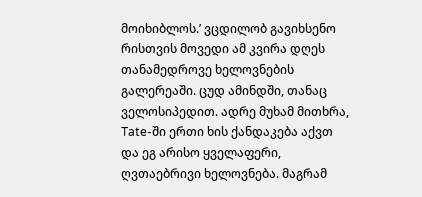მოიხიბლოს.’ ვცდილობ გავიხსენო რისთვის მოვედი ამ კვირა დღეს თანამედროვე ხელოვნების გალერეაში. ცუდ ამინდში, თანაც ველოსიპედით. ადრე მუხამ მითხრა, Tate-ში ერთი ხის ქანდაკება აქვთ და ეგ არისო ყველაფერი, ღვთაებრივი ხელოვნება. მაგრამ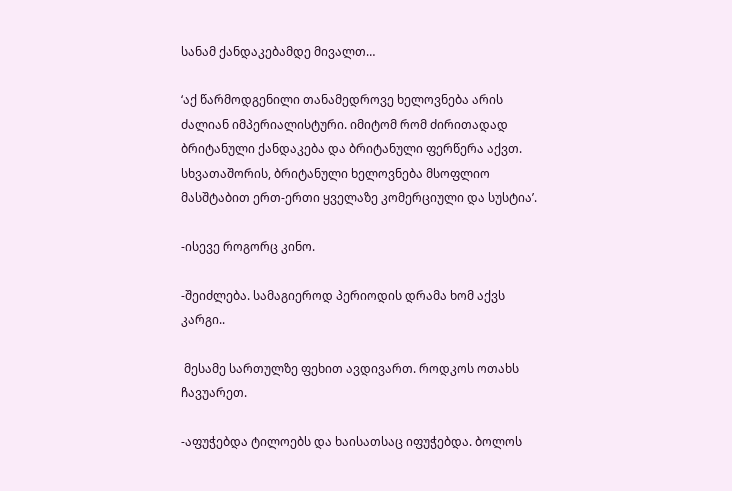სანამ ქანდაკებამდე მივალთ…

‘აქ წარმოდგენილი თანამედროვე ხელოვნება არის ძალიან იმპერიალისტური. იმიტომ რომ ძირითადად ბრიტანული ქანდაკება და ბრიტანული ფერწერა აქვთ. სხვათაშორის, ბრიტანული ხელოვნება მსოფლიო მასშტაბით ერთ-ერთი ყველაზე კომერციული და სუსტია’.

-ისევე როგორც კინო.

-შეიძლება. სამაგიეროდ პერიოდის დრამა ხომ აქვს კარგი..

 მესამე სართულზე ფეხით ავდივართ. როდკოს ოთახს ჩავუარეთ.

-აფუჭებდა ტილოებს და ხაისათსაც იფუჭებდა. ბოლოს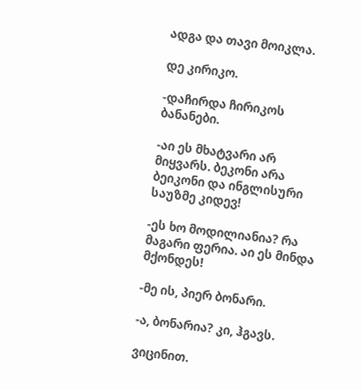ადგა და თავი მოიკლა.

დე კირიკო.

-დაჩირდა ჩირიკოს ბანანები.

-აი ეს მხატვარი არ მიყვარს. ბეკონი არა ბეიკონი და ინგლისური საუზმე კიდევ!

-ეს ხო მოდილიანია? რა მაგარი ფერია. აი ეს მინდა მქონდეს!

-მე ის, პიერ ბონარი.

-ა, ბონარია? კი, ჰგავს.

ვიცინით.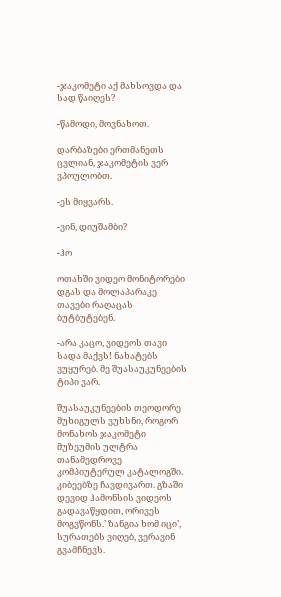-ჯაკომეტი აქ მახსოვდა და სად წაიღეს?

-წამოდი, მოვნახოთ.

დარბაზები ერთმანეთს ცვლიან, ჯაკომეტის ვერ ვპოულობთ.

-ეს მიყვარს.

-ვინ, დიუშამბი?

-ჰო

ოთახში ვიდეო მონიტორები დგას და მოლაპარაკე თავები რაღაცას ბუტბუტებენ.

-არა კაცო, ვიდეოს თავი სადა მაქვს! ნახატებს ვუყურებ. მე შუასაუკუნეების ტიპი ვარ.

შუასაუკუნეების თეოდორე მუხიგულს ვუხსნი, როგორ მონახოს ჯაკომეტი მუზეუმის ულტრა თანამედროვე კომპიუტერულ კატალოგში. კიბეებზე ჩავდივართ. გზაში დევიდ ჰამონსის ვიდეოს გადავაწყდით, ორივეს მოგვწონს.’ ზანგია ხომ იცი’, სურათებს ვიღებ, ვერავინ გვამჩნევს.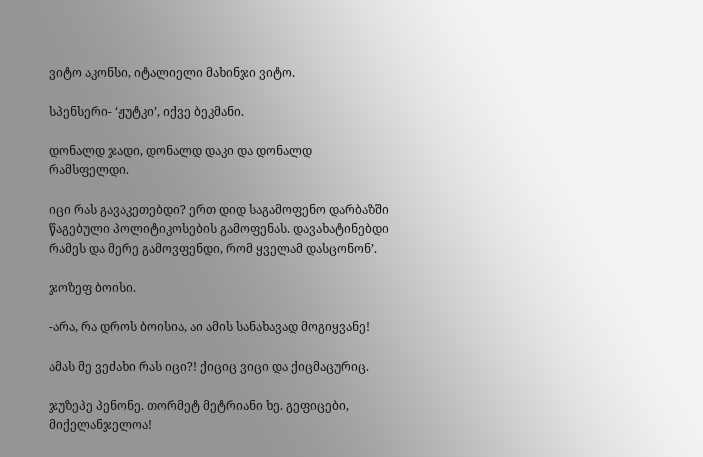ვიტო აკონსი, იტალიელი მახინჯი ვიტო.

სპენსერი- ‘ჟუტკი’, იქვე ბეკმანი.

დონალდ ჯადი, დონალდ დაკი და დონალდ რამსფელდი.

იცი რას გავაკეთებდი? ერთ დიდ საგამოფენო დარბაზში წაგებული პოლიტიკოსების გამოფენას. დავახატინებდი რამეს და მერე გამოვფენდი, რომ ყველამ დასცონონ’.

ჯოზეფ ბოისი.

-არა, რა დროს ბოისია, აი ამის სანახავად მოგიყვანე!

ამას მე ვეძახი რას იცი?! ქიციც ვიცი და ქიცმაცურიც.

ჯუზეპე პენონე. თორმეტ მეტრიანი ხე. გეფიცები, მიქელანჯელოა!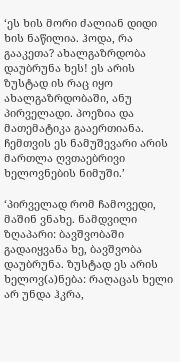‘ეს ხის მორი ძალიან დიდი ხის ნაწილია. ჰოდა, რა გააკეთა? ახალგაზრდობა დაუბრუნა ხეს! ეს არის ზუსტად ის რაც იყო ახალგაზრდობაში, ანუ პირველადი. პოეზია და მათემატიკა გააერთიანა. ჩემთვის ეს ნამუშევარი არის მართლა ღვთაებრივი ხელოვნების ნიმუში.’

‘პირველად რომ ჩამოვედი, მაშინ ვნახე. ნამდვილი ზღაპარი: ბავშვობაში გადაიყვანა ხე, ბავშვობა დაუბრუნა. ზუსტად ეს არის ხელოვ(ა)ნება: რაღაცას ხელი არ უნდა ჰკრა,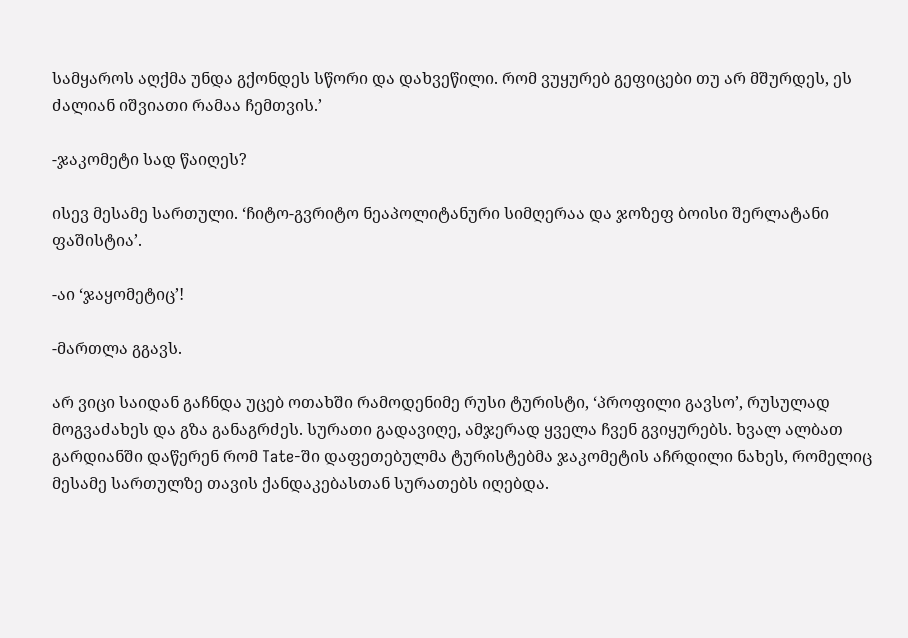სამყაროს აღქმა უნდა გქონდეს სწორი და დახვეწილი. რომ ვუყურებ გეფიცები თუ არ მშურდეს, ეს ძალიან იშვიათი რამაა ჩემთვის.’

-ჯაკომეტი სად წაიღეს?

ისევ მესამე სართული. ‘ჩიტო-გვრიტო ნეაპოლიტანური სიმღერაა და ჯოზეფ ბოისი შერლატანი ფაშისტია’.

-აი ‘ჯაყომეტიც’!

-მართლა გგავს.

არ ვიცი საიდან გაჩნდა უცებ ოთახში რამოდენიმე რუსი ტურისტი, ‘პროფილი გავსო’, რუსულად მოგვაძახეს და გზა განაგრძეს. სურათი გადავიღე, ამჯერად ყველა ჩვენ გვიყურებს. ხვალ ალბათ გარდიანში დაწერენ რომ Tate-ში დაფეთებულმა ტურისტებმა ჯაკომეტის აჩრდილი ნახეს, რომელიც მესამე სართულზე თავის ქანდაკებასთან სურათებს იღებდა.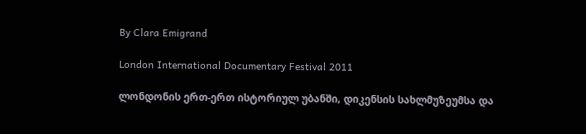By Clara Emigrand

London International Documentary Festival 2011

ლონდონის ერთ-ერთ ისტორიულ უბანში, დიკენსის სახლმუზეუმსა და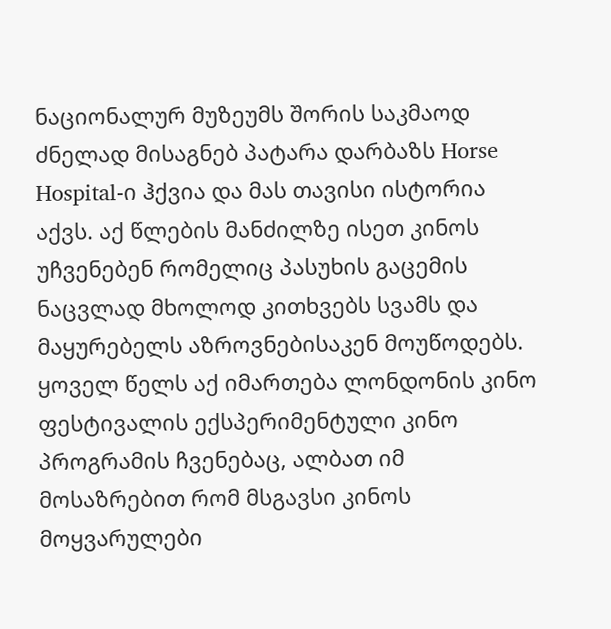ნაციონალურ მუზეუმს შორის საკმაოდ ძნელად მისაგნებ პატარა დარბაზს Horse Hospital-ი ჰქვია და მას თავისი ისტორია აქვს. აქ წლების მანძილზე ისეთ კინოს უჩვენებენ რომელიც პასუხის გაცემის ნაცვლად მხოლოდ კითხვებს სვამს და მაყურებელს აზროვნებისაკენ მოუწოდებს. ყოველ წელს აქ იმართება ლონდონის კინო ფესტივალის ექსპერიმენტული კინო პროგრამის ჩვენებაც, ალბათ იმ მოსაზრებით რომ მსგავსი კინოს მოყვარულები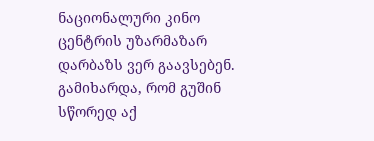ნაციონალური კინო ცენტრის უზარმაზარ დარბაზს ვერ გაავსებენ. გამიხარდა, რომ გუშინ სწორედ აქ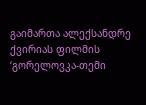გაიმართა ალექსანდრე ქვირიას ფილმის ‘გორელოვკა-თემი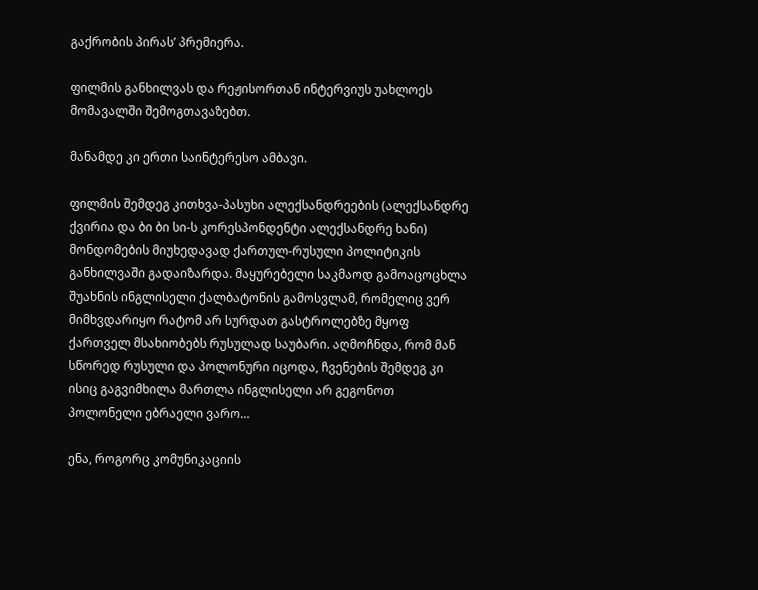გაქრობის პირას’ პრემიერა.

ფილმის განხილვას და რეჟისორთან ინტერვიუს უახლოეს მომავალში შემოგთავაზებთ.

მანამდე კი ერთი საინტერესო ამბავი.

ფილმის შემდეგ კითხვა-პასუხი ალექსანდრეების (ალექსანდრე ქვირია და ბი ბი სი-ს კორესპონდენტი ალექსანდრე ხანი) მონდომების მიუხედავად ქართულ-რუსული პოლიტიკის განხილვაში გადაიზარდა. მაყურებელი საკმაოდ გამოაცოცხლა შუახნის ინგლისელი ქალბატონის გამოსვლამ, რომელიც ვერ მიმხვდარიყო რატომ არ სურდათ გასტროლებზე მყოფ ქართველ მსახიობებს რუსულად საუბარი. აღმოჩნდა, რომ მან სწორედ რუსული და პოლონური იცოდა, ჩვენების შემდეგ კი ისიც გაგვიმხილა მართლა ინგლისელი არ გეგონოთ პოლონელი ებრაელი ვარო…

ენა, როგორც კომუნიკაციის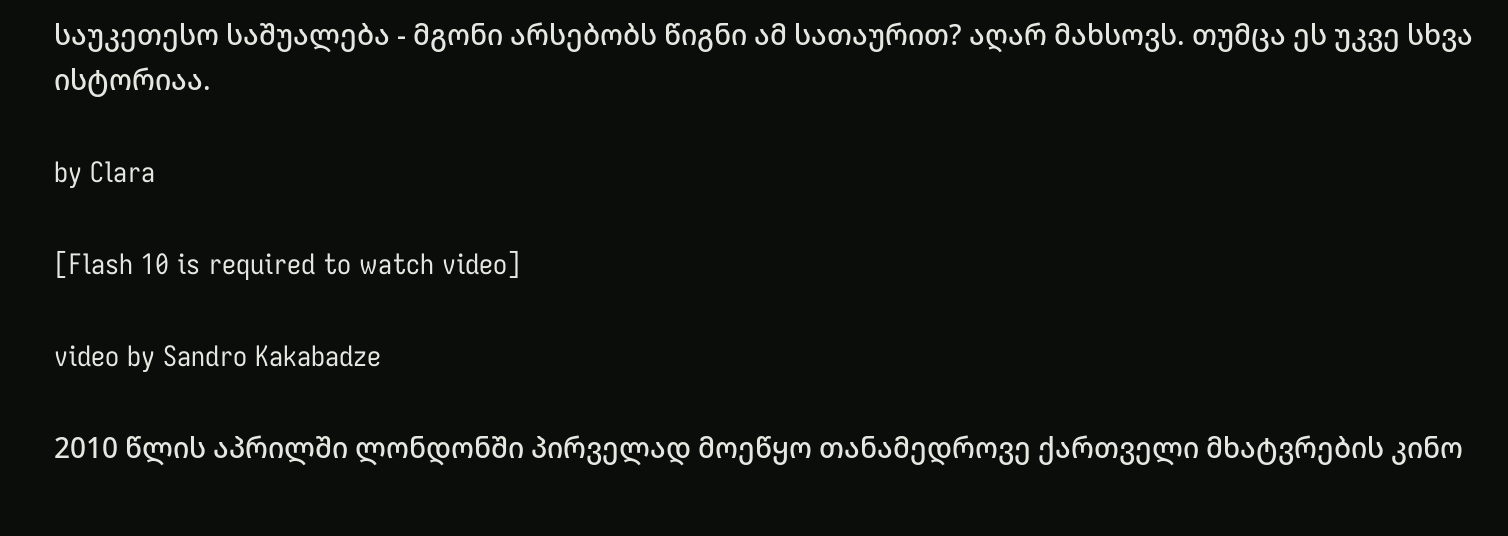საუკეთესო საშუალება - მგონი არსებობს წიგნი ამ სათაურით? აღარ მახსოვს. თუმცა ეს უკვე სხვა ისტორიაა.

by Clara

[Flash 10 is required to watch video]

video by Sandro Kakabadze

2010 წლის აპრილში ლონდონში პირველად მოეწყო თანამედროვე ქართველი მხატვრების კინო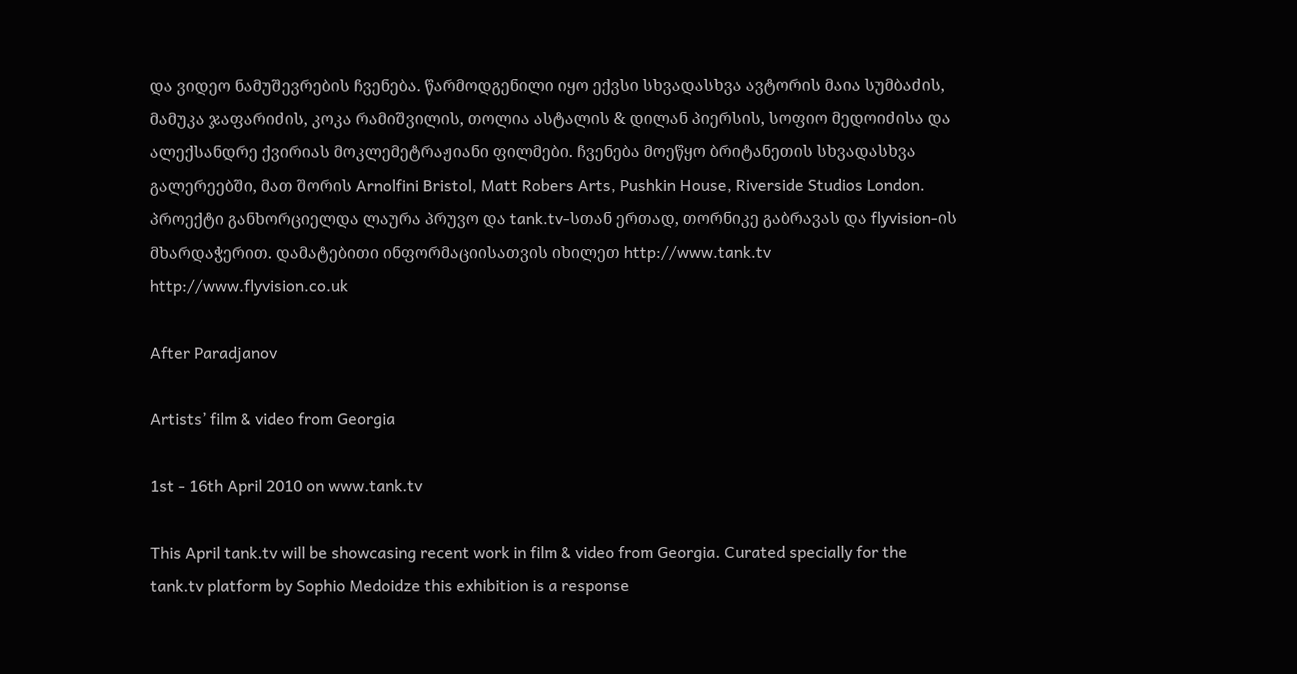და ვიდეო ნამუშევრების ჩვენება. წარმოდგენილი იყო ექვსი სხვადასხვა ავტორის მაია სუმბაძის, მამუკა ჯაფარიძის, კოკა რამიშვილის, თოლია ასტალის & დილან პიერსის, სოფიო მედოიძისა და ალექსანდრე ქვირიას მოკლემეტრაჟიანი ფილმები. ჩვენება მოეწყო ბრიტანეთის სხვადასხვა გალერეებში, მათ შორის Arnolfini Bristol, Matt Robers Arts, Pushkin House, Riverside Studios London. პროექტი განხორციელდა ლაურა პრუვო და tank.tv-სთან ერთად, თორნიკე გაბრავას და flyvision-ის მხარდაჭერით. დამატებითი ინფორმაციისათვის იხილეთ http://www.tank.tv   http://www.flyvision.co.uk

After Paradjanov

Artists’ film & video from Georgia

1st - 16th April 2010 on www.tank.tv

This April tank.tv will be showcasing recent work in film & video from Georgia. Curated specially for the tank.tv platform by Sophio Medoidze this exhibition is a response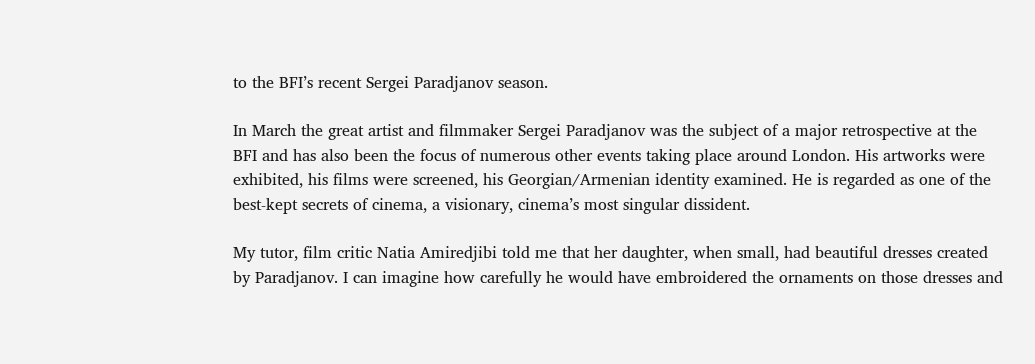to the BFI’s recent Sergei Paradjanov season.

In March the great artist and filmmaker Sergei Paradjanov was the subject of a major retrospective at the BFI and has also been the focus of numerous other events taking place around London. His artworks were exhibited, his films were screened, his Georgian/Armenian identity examined. He is regarded as one of the best-kept secrets of cinema, a visionary, cinema’s most singular dissident.

My tutor, film critic Natia Amiredjibi told me that her daughter, when small, had beautiful dresses created by Paradjanov. I can imagine how carefully he would have embroidered the ornaments on those dresses and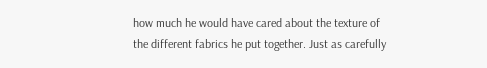how much he would have cared about the texture of the different fabrics he put together. Just as carefully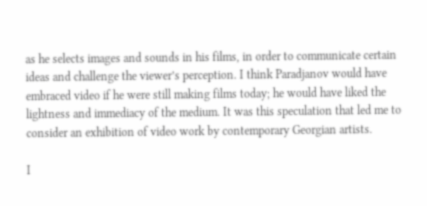as he selects images and sounds in his films, in order to communicate certain ideas and challenge the viewer’s perception. I think Paradjanov would have embraced video if he were still making films today; he would have liked the lightness and immediacy of the medium. It was this speculation that led me to consider an exhibition of video work by contemporary Georgian artists.

I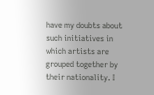have my doubts about such initiatives in which artists are grouped together by their nationality. I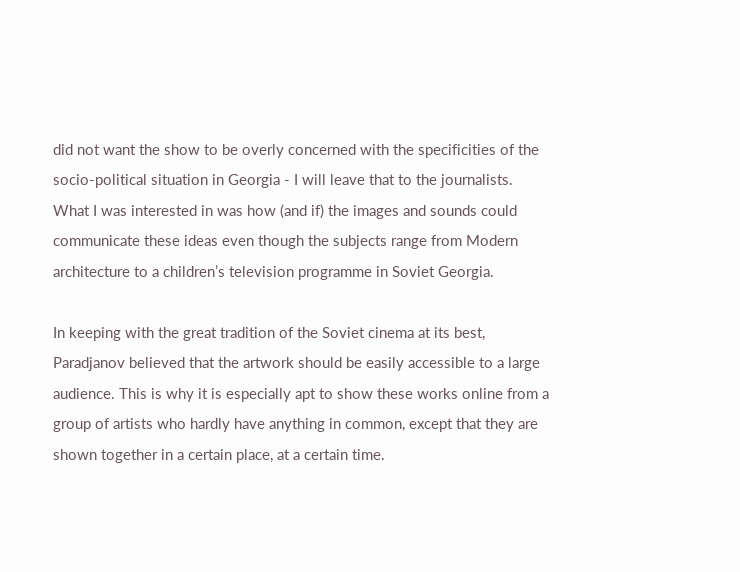did not want the show to be overly concerned with the specificities of the socio-political situation in Georgia - I will leave that to the journalists. What I was interested in was how (and if) the images and sounds could communicate these ideas even though the subjects range from Modern architecture to a children’s television programme in Soviet Georgia.

In keeping with the great tradition of the Soviet cinema at its best, Paradjanov believed that the artwork should be easily accessible to a large audience. This is why it is especially apt to show these works online from a group of artists who hardly have anything in common, except that they are shown together in a certain place, at a certain time.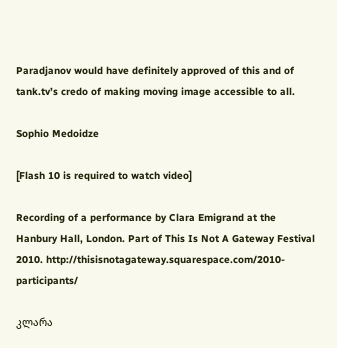Paradjanov would have definitely approved of this and of tank.tv’s credo of making moving image accessible to all.

Sophio Medoidze

[Flash 10 is required to watch video]

Recording of a performance by Clara Emigrand at the Hanbury Hall, London. Part of This Is Not A Gateway Festival 2010. http://thisisnotagateway.squarespace.com/2010-participants/

კლარა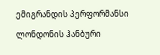ემიგრანდის პერფორმანსი ლონდონის ჰანბური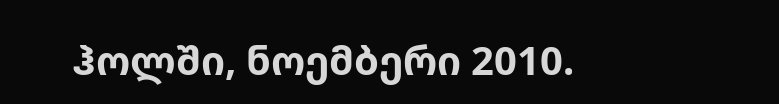ჰოლში, ნოემბერი 2010.